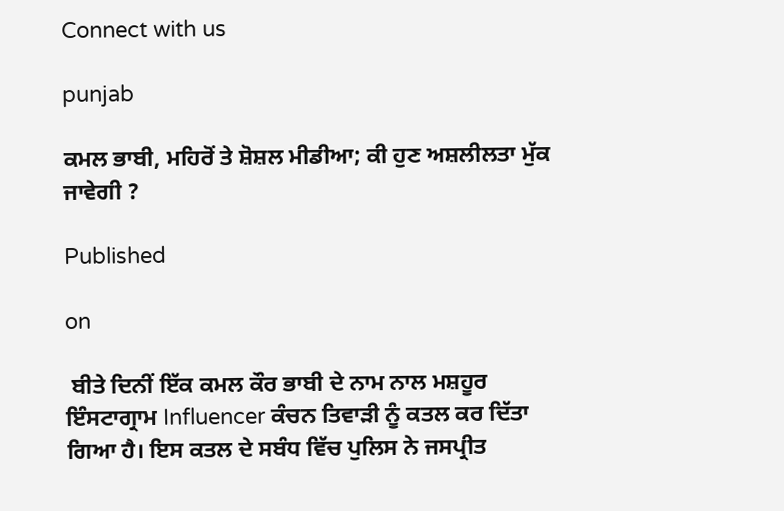Connect with us

punjab

ਕਮਲ ਭਾਬੀ, ਮਹਿਰੋਂ ਤੇ ਸ਼ੋਸ਼ਲ ਮੀਡੀਆ; ਕੀ ਹੁਣ ਅਸ਼ਲੀਲਤਾ ਮੁੱਕ ਜਾਵੇਗੀ ?

Published

on

 ਬੀਤੇ ਦਿਨੀਂ ਇੱਕ ਕਮਲ ਕੌਰ ਭਾਬੀ ਦੇ ਨਾਮ ਨਾਲ ਮਸ਼ਹੂਰ ਇੰਸਟਾਗ੍ਰਾਮ Influencer ਕੰਚਨ ਤਿਵਾੜੀ ਨੂੰ ਕਤਲ ਕਰ ਦਿੱਤਾ ਗਿਆ ਹੈ। ਇਸ ਕਤਲ ਦੇ ਸਬੰਧ ਵਿੱਚ ਪੁਲਿਸ ਨੇ ਜਸਪ੍ਰੀਤ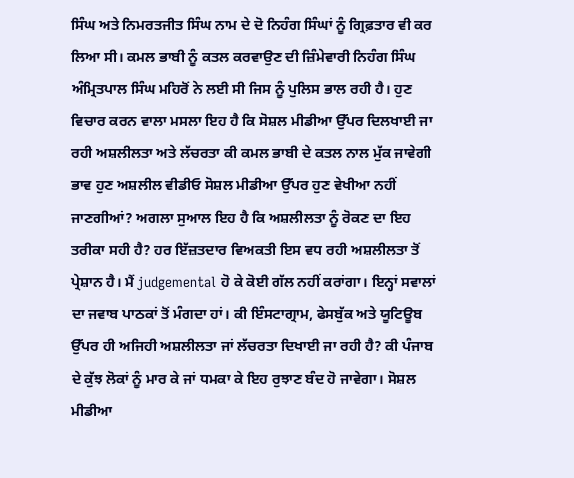ਸਿੰਘ ਅਤੇ ਨਿਮਰਤਜੀਤ ਸਿੰਘ ਨਾਮ ਦੇ ਦੋ ਨਿਹੰਗ ਸਿੰਘਾਂ ਨੂੰ ਗ੍ਰਿਫ਼ਤਾਰ ਵੀ ਕਰ ਲਿਆ ਸੀ। ਕਮਲ ਭਾਬੀ ਨੂੰ ਕਤਲ ਕਰਵਾਉਣ ਦੀ ਜ਼ਿੰਮੇਵਾਰੀ ਨਿਹੰਗ ਸਿੰਘ ਅੰਮ੍ਰਿਤਪਾਲ ਸਿੰਘ ਮਹਿਰੋਂ ਨੇ ਲਈ ਸੀ ਜਿਸ ਨੂੰ ਪੁਲਿਸ ਭਾਲ ਰਹੀ ਹੈ। ਹੁਣ ਵਿਚਾਰ ਕਰਨ ਵਾਲਾ ਮਸਲਾ ਇਹ ਹੈ ਕਿ ਸੋਸ਼ਲ ਮੀਡੀਆ ਉੱਪਰ ਦਿਲਖਾਈ ਜਾ ਰਹੀ ਅਸ਼ਲੀਲਤਾ ਅਤੇ ਲੱਚਰਤਾ ਕੀ ਕਮਲ ਭਾਬੀ ਦੇ ਕਤਲ ਨਾਲ ਮੁੱਕ ਜਾਵੇਗੀ ਭਾਵ ਹੁਣ ਅਸ਼ਲੀਲ ਵੀਡੀਓ ਸੋਸ਼ਲ ਮੀਡੀਆ ਉੱਪਰ ਹੁਣ ਵੇਖੀਆ ਨਹੀਂ ਜਾਣਗੀਆਂ? ਅਗਲਾ ਸੁਆਲ ਇਹ ਹੈ ਕਿ ਅਸ਼ਲੀਲਤਾ ਨੂੰ ਰੋਕਣ ਦਾ ਇਹ ਤਰੀਕਾ ਸਹੀ ਹੈ? ਹਰ ਇੱਜ਼ਤਦਾਰ ਵਿਅਕਤੀ ਇਸ ਵਧ ਰਹੀ ਅਸ਼ਲੀਲਤਾ ਤੋਂ ਪ੍ਰੇਸ਼ਾਨ ਹੈ। ਮੈਂ judgemental ਹੋ ਕੇ ਕੋਈ ਗੱਲ ਨਹੀਂ ਕਰਾਂਗਾ। ਇਨ੍ਹਾਂ ਸਵਾਲਾਂ ਦਾ ਜਵਾਬ ਪਾਠਕਾਂ ਤੋਂ ਮੰਗਦਾ ਹਾਂ। ਕੀ ਇੰਸਟਾਗ੍ਰਾਮ, ਫੇਸਬੁੱਕ ਅਤੇ ਯੂਟਿਊਬ ਉੱਪਰ ਹੀ ਅਜਿਹੀ ਅਸ਼ਲੀਲਤਾ ਜਾਂ ਲੱਚਰਤਾ ਦਿਖਾਈ ਜਾ ਰਹੀ ਹੈ? ਕੀ ਪੰਜਾਬ ਦੇ ਕੁੱਝ ਲੋਕਾਂ ਨੂੰ ਮਾਰ ਕੇ ਜਾਂ ਧਮਕਾ ਕੇ ਇਹ ਰੁਝਾਣ ਬੰਦ ਹੋ ਜਾਵੇਗਾ। ਸੋਸ਼ਲ ਮੀਡੀਆ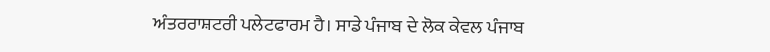ਅੰਤਰਰਾਸ਼ਟਰੀ ਪਲੇਟਫਾਰਮ ਹੈ। ਸਾਡੇ ਪੰਜਾਬ ਦੇ ਲੋਕ ਕੇਵਲ ਪੰਜਾਬ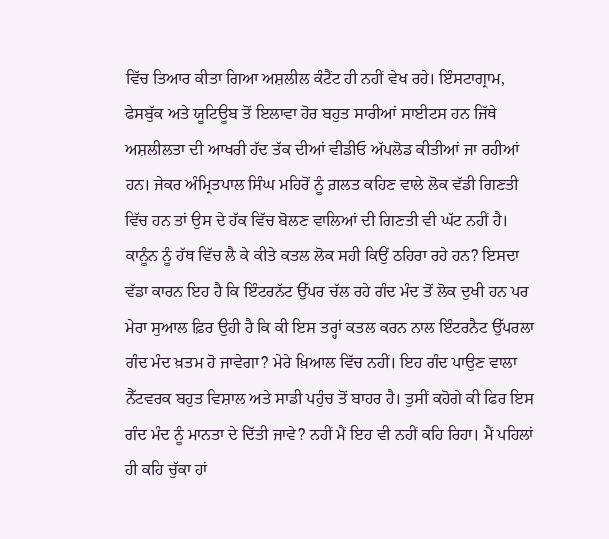ਵਿੱਚ ਤਿਆਰ ਕੀਤਾ ਗਿਆ ਅਸ਼ਲੀਲ ਕੰਟੈਂਟ ਹੀ ਨਹੀਂ ਵੇਖ ਰਹੇ। ਇੰਸਟਾਗ੍ਰਾਮ, ਫੇਸਬੁੱਕ ਅਤੇ ਯੂਟਿਊਬ ਤੋਂ ਇਲਾਵਾ ਹੋਰ ਬਹੁਤ ਸਾਰੀਆਂ ਸਾਈਟਸ ਹਨ ਜਿੱਥੇ ਅਸ਼ਲੀਲਤਾ ਦੀ ਆਖਰੀ ਹੱਦ ਤੱਕ ਦੀਆਂ ਵੀਡੀਓ ਅੱਪਲੋਡ ਕੀਤੀਆਂ ਜਾ ਰਹੀਆਂ ਹਨ। ਜੇਕਰ ਅੰਮ੍ਰਿਤਪਾਲ ਸਿੰਘ ਮਹਿਰੋਂ ਨੂੰ ਗ਼ਲਤ ਕਹਿਣ ਵਾਲੇ ਲੋਕ ਵੱਡੀ ਗਿਣਤੀ ਵਿੱਚ ਹਨ ਤਾਂ ਉਸ ਦੇ ਹੱਕ ਵਿੱਚ ਬੋਲਣ ਵਾਲਿਆਂ ਦੀ ਗਿਣਤੀ ਵੀ ਘੱਟ ਨਹੀਂ ਹੈ। ਕਾਨੂੰਨ ਨੂੰ ਹੱਥ ਵਿੱਚ ਲੈ ਕੇ ਕੀਤੇ ਕਤਲ ਲੋਕ ਸਹੀ ਕਿਉਂ ਠਹਿਰਾ ਰਹੇ ਹਨ? ਇਸਦਾ ਵੱਡਾ ਕਾਰਨ ਇਹ ਹੈ ਕਿ ਇੰਟਰਨੱਟ ਉੱਪਰ ਚੱਲ ਰਹੇ ਗੰਦ ਮੰਦ ਤੋਂ ਲੋਕ ਦੁਖੀ ਹਨ ਪਰ ਮੇਰਾ ਸੁਆਲ ਫ਼ਿਰ ਉਹੀ ਹੈ ਕਿ ਕੀ ਇਸ ਤਰ੍ਹਾਂ ਕਤਲ ਕਰਨ ਨਾਲ ਇੰਟਰਨੈਟ ਉੱਪਰਲਾ ਗੰਦ ਮੰਦ ਖ਼ਤਮ ਹੋ ਜਾਵੇਗਾ? ਮੇਰੇ ਖ਼ਿਆਲ ਵਿੱਚ ਨਹੀਂ। ਇਹ ਗੰਦ ਪਾਉਣ ਵਾਲਾ ਨੈੱਟਵਰਕ ਬਹੁਤ ਵਿਸ਼ਾਲ ਅਤੇ ਸਾਡੀ ਪਹੁੰਚ ਤੋਂ ਬਾਹਰ ਹੈ। ਤੁਸੀਂ ਕਹੋਗੇ ਕੀ ਫਿਰ ਇਸ ਗੰਦ ਮੰਦ ਨੂੰ ਮਾਨਤਾ ਦੇ ਦਿੱਤੀ ਜਾਵੇ? ਨਹੀਂ ਮੈਂ ਇਹ ਵੀ ਨਹੀਂ ਕਹਿ ਰਿਹਾ। ਮੈਂ ਪਹਿਲਾਂ ਹੀ ਕਹਿ ਚੁੱਕਾ ਹਾਂ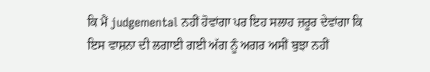ਕਿ ਮੈਂ judgemental ਨਹੀਂ ਹੋਵਾਂਗਾ ਪਰ ਇਹ ਸਲਾਹ ਜ਼ਰੂਰ ਦੇਵਾਂਗਾ ਕਿ ਇਸ ਵਾਸ਼ਨਾ ਦੀ ਲਗਾਈ ਗਈ ਅੱਗ ਨੂੰ ਅਗਰ ਅਸੀਂ ਬੁਝਾ ਨਹੀਂ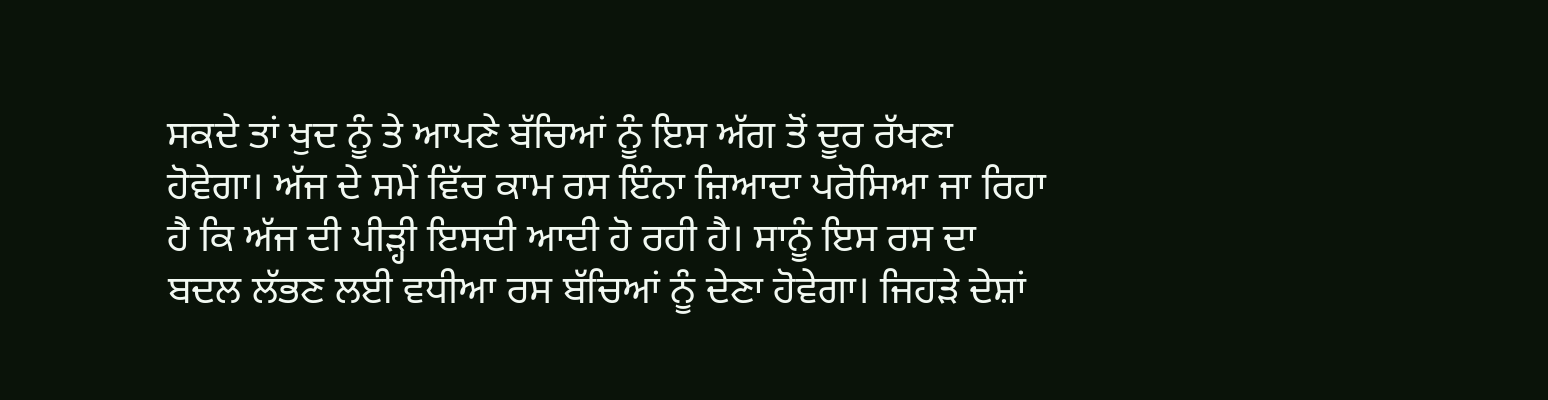ਸਕਦੇ ਤਾਂ ਖੁਦ ਨੂੰ ਤੇ ਆਪਣੇ ਬੱਚਿਆਂ ਨੂੰ ਇਸ ਅੱਗ ਤੋਂ ਦੂਰ ਰੱਖਣਾ ਹੋਵੇਗਾ। ਅੱਜ ਦੇ ਸਮੇਂ ਵਿੱਚ ਕਾਮ ਰਸ ਇੰਨਾ ਜ਼ਿਆਦਾ ਪਰੋਸਿਆ ਜਾ ਰਿਹਾ ਹੈ ਕਿ ਅੱਜ ਦੀ ਪੀੜ੍ਹੀ ਇਸਦੀ ਆਦੀ ਹੋ ਰਹੀ ਹੈ। ਸਾਨੂੰ ਇਸ ਰਸ ਦਾ ਬਦਲ ਲੱਭਣ ਲਈ ਵਧੀਆ ਰਸ ਬੱਚਿਆਂ ਨੂੰ ਦੇਣਾ ਹੋਵੇਗਾ। ਜਿਹੜੇ ਦੇਸ਼ਾਂ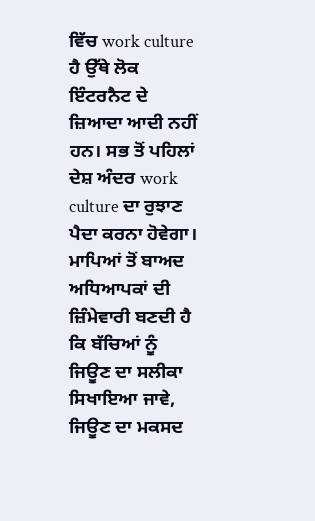ਵਿੱਚ work culture ਹੈ ਉੱਥੇ ਲੋਕ ਇੰਟਰਨੈਟ ਦੇ ਜ਼ਿਆਦਾ ਆਦੀ ਨਹੀਂ ਹਨ। ਸਭ ਤੋਂ ਪਹਿਲਾਂ ਦੇਸ਼ ਅੰਦਰ work culture ਦਾ ਰੁਝਾਣ ਪੈਦਾ ਕਰਨਾ ਹੋਵੇਗਾ। ਮਾਪਿਆਂ ਤੋਂ ਬਾਅਦ ਅਧਿਆਪਕਾਂ ਦੀ ਜ਼ਿੰਮੇਵਾਰੀ ਬਣਦੀ ਹੈ ਕਿ ਬੱਚਿਆਂ ਨੂੰ ਜਿਊਣ ਦਾ ਸਲੀਕਾ ਸਿਖਾਇਆ ਜਾਵੇ, ਜਿਊਣ ਦਾ ਮਕਸਦ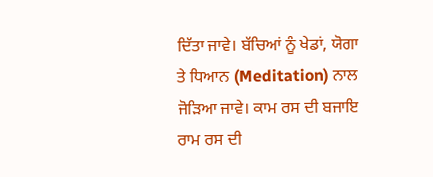ਦਿੱਤਾ ਜਾਵੇ। ਬੱਚਿਆਂ ਨੂੰ ਖੇਡਾਂ, ਯੋਗਾ ਤੇ ਧਿਆਨ (Meditation) ਨਾਲ ਜੋੜਿਆ ਜਾਵੇ। ਕਾਮ ਰਸ ਦੀ ਬਜਾਇ ਰਾਮ ਰਸ ਦੀ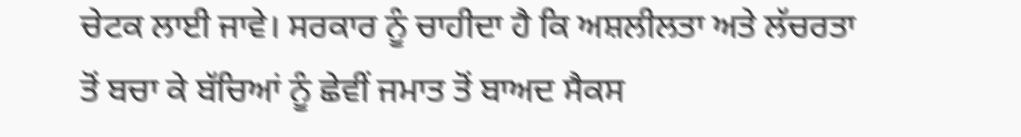ਚੇਟਕ ਲਾਈ ਜਾਵੇ। ਸਰਕਾਰ ਨੂੰ ਚਾਹੀਦਾ ਹੈ ਕਿ ਅਸ਼ਲੀਲਤਾ ਅਤੇ ਲੱਚਰਤਾ ਤੋਂ ਬਚਾ ਕੇ ਬੱਚਿਆਂ ਨੂੰ ਛੇਵੀਂ ਜਮਾਤ ਤੋਂ ਬਾਅਦ ਸੈਕਸ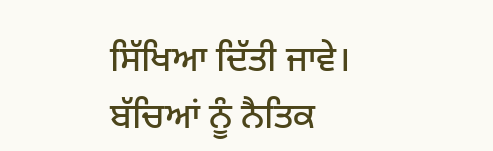ਸਿੱਖਿਆ ਦਿੱਤੀ ਜਾਵੇ। ਬੱਚਿਆਂ ਨੂੰ ਨੈਤਿਕ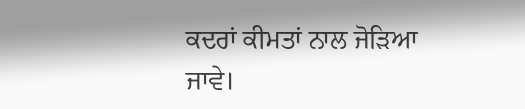ਕਦਰਾਂ ਕੀਮਤਾਂ ਨਾਲ ਜੋੜਿਆ ਜਾਵੇ।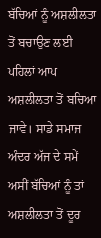ਬੱਚਿਆਂ ਨੂੰ ਅਸ਼ਲੀਲਤਾ ਤੋਂ ਬਚਾਉਣ ਲਈ ਪਹਿਲਾਂ ਆਪ ਅਸ਼ਲੀਲਤਾ ਤੋਂ ਬਚਿਆ ਜਾਵੇ। ਸਾਡੇ ਸਮਾਜ ਅੰਦਰ ਅੱਜ ਦੇ ਸਮੇਂ ਅਸੀਂ ਬੱਚਿਆਂ ਨੂੰ ਤਾਂ ਅਸ਼ਲੀਲਤਾ ਤੋਂ ਦੂਰ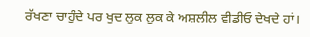ਰੱਖਣਾ ਚਾਹੁੰਦੇ ਪਰ ਖੁਦ ਲੁਕ ਲੁਕ ਕੇ ਅਸ਼ਲੀਲ ਵੀਡੀਓ ਦੇਖਦੇ ਹਾਂ।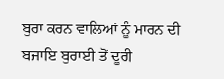ਬੁਰਾ ਕਰਨ ਵਾਲਿਆਂ ਨੂੰ ਮਾਰਨ ਦੀ ਬਜਾਇ ਬੁਰਾਈ ਤੋਂ ਦੂਰੀ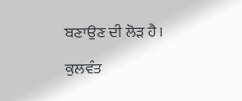ਬਣਾਉਣ ਦੀ ਲੋੜ ਹੈ।

ਕੁਲਵੰਤ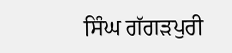ਸਿੰਘ ਗੱਗੜਪੁਰੀ